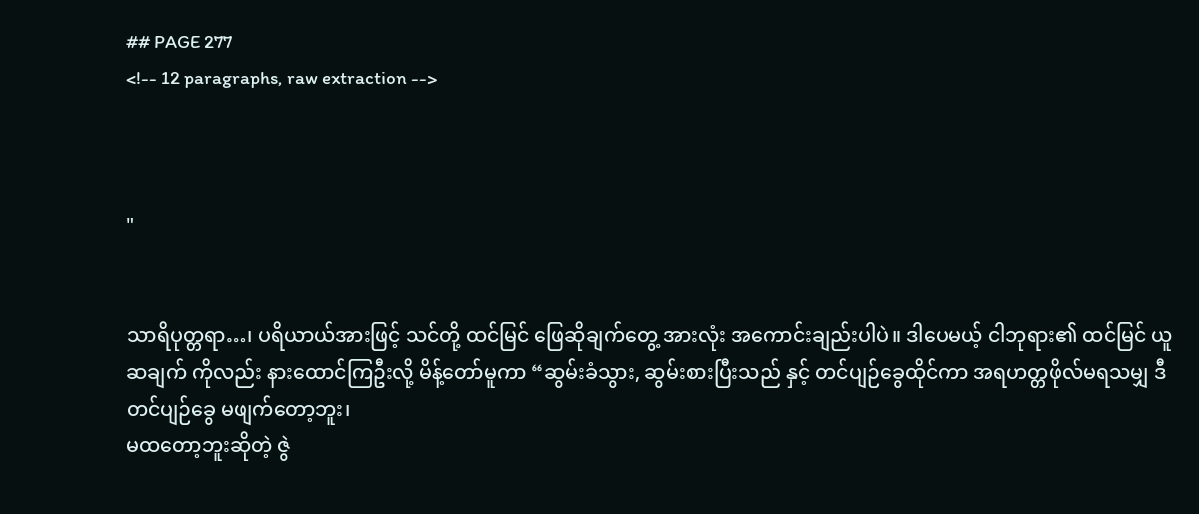## PAGE 277
<!-- 12 paragraphs, raw extraction -->



"


သာရိပုတ္တရာ…၊ ပရိယာယ်အားဖြင့် သင်တို့ ထင်မြင် ဖြေဆိုချက်တွေ့ အားလုံး အကောင်းချည်းပါပဲ။ ဒါပေမယ့် ငါဘုရား၏ ထင်မြင် ယူဆချက် ကိုလည်း နားထောင်ကြဦးလို့ မိန့်တော်မူကာ “ဆွမ်းခံသွား, ဆွမ်းစားပြီးသည် နှင့် တင်ပျဉ်ခွေထိုင်ကာ အရဟတ္တဖိုလ်မရသမျှ ဒီတင်ပျဉ်ခွေ မဖျက်တော့ဘူး၊
မထတော့ဘူးဆိုတဲ့ ဇွဲ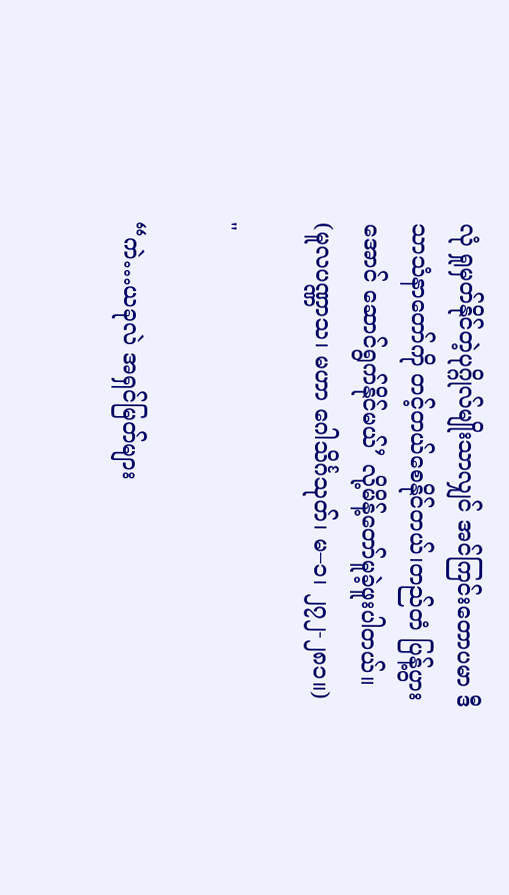လုံ ရှုမှတ်နိုင်တဲ့ပုဂ္ဂိုလ်မျိုးသာလျှင် အင်ကြင်းတောပမာ ဒီသာသံနာတော်ကို တင့်တယ်စေနိုင်တယ်၊တည်တံ ပြန့်ပွား အောင် ဆောင်ရွက်နိုင်မယ်’ လို့မိန့်တော်မူခဲ့ဖူးပါတယ်။ (မူလပဏ္ဏာသ၊ မဟာ ဂေါသိင်္ဂသုတ်၊ မ–၁၊ ၂၇၂-၂၈၁။)

"

“ကဲ…ယခုလဲ အရှင်မြတ်များ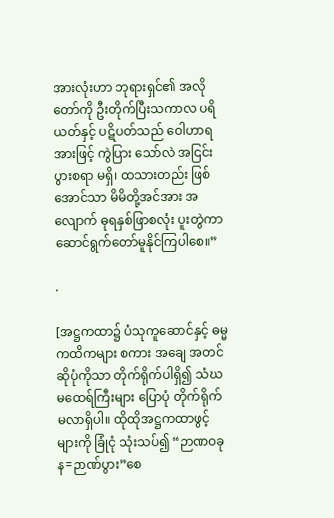အားလုံးဟာ ဘုရားရှင်၏ အလိုတော်ကို ဦးတိုက်ပြီးသကာလ ပရိယတ်နှင့် ပဋိပတ်သည် ဝေါဟာရအားဖြင့် ကွဲပြား သော်လဲ အငြင်းပွားစရာ မရှိ၊ ထသားတည်း ဖြစ်အောင်သာ မိမိတို့အင်အား အလျောက် ဓုရနှစ်ဖြာစလုံး ပူးတွဲကာ ဆောင်ရွက်တော်မူနိုင်ကြပါစေ။”

.

[အဋ္ဌကထာ၌ ပံသုကူဆောင်နှင့် ဓမ္မကထိကများ စကား အချေ အတင်ဆိုပုံကိုသာ တိုက်ရိုက်ပါရှိ၍ သံဃမထေရ်ကြီးများ ပြောပုံ တိုက်ရိုက်မလာရှိပါ။ ထိုထိုအဋ္ဌကထာဖွင့်များကို ခြုံငုံ သုံးသပ်၍ “ဉာဏဝခုန=ဉာဏ်ပွား”စေ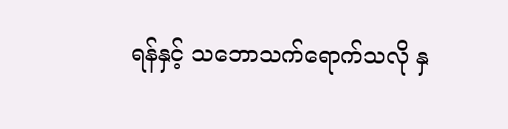ရန်နှင့် သဘောသက်ရောက်သလို နှ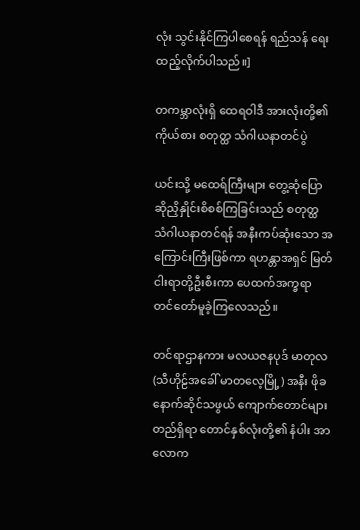လုံး သွင်းနိုင်ကြပါစေရန် ရည်သန် ရေးထည့်လိုက်ပါသည်။]

တကမ္ဘာလုံးရှိ ထေရဝါဒီ အားလုံးတို့၏ ကိုယ်စား စတုတ္ထ သံဂါယနာတင်ပွဲ

ယင်းသို့ မထေရ်ကြီးများ တွေ့ဆုံပြောဆိုညှိနှိုင်းစိစစ်ကြခြင်းသည် စတုတ္ထ သံဂါယနာတင်ရန် အနီးကပ်ဆုံးသော အကြောင်းကြီးဖြစ်ကာ ရဟန္တာအရှင် မြတ်ငါးရာတို့ဦးစီးကာ ပေထက်အက္ခရာ တင်တော်မူခဲ့ကြလေသည်။

တင်ရာဌာနကား မလယဇနပုဒ် မာတုလ (သီဟိုဠ်အခေါ် မာတလေ့မြို့) အနီး ဖိုခနောက်ဆိုင်သဖွယ် ကျောက်တောင်များတည်ရှိရာ တောင်နှစ်လုံးတို့၏ နံပါး အာလောက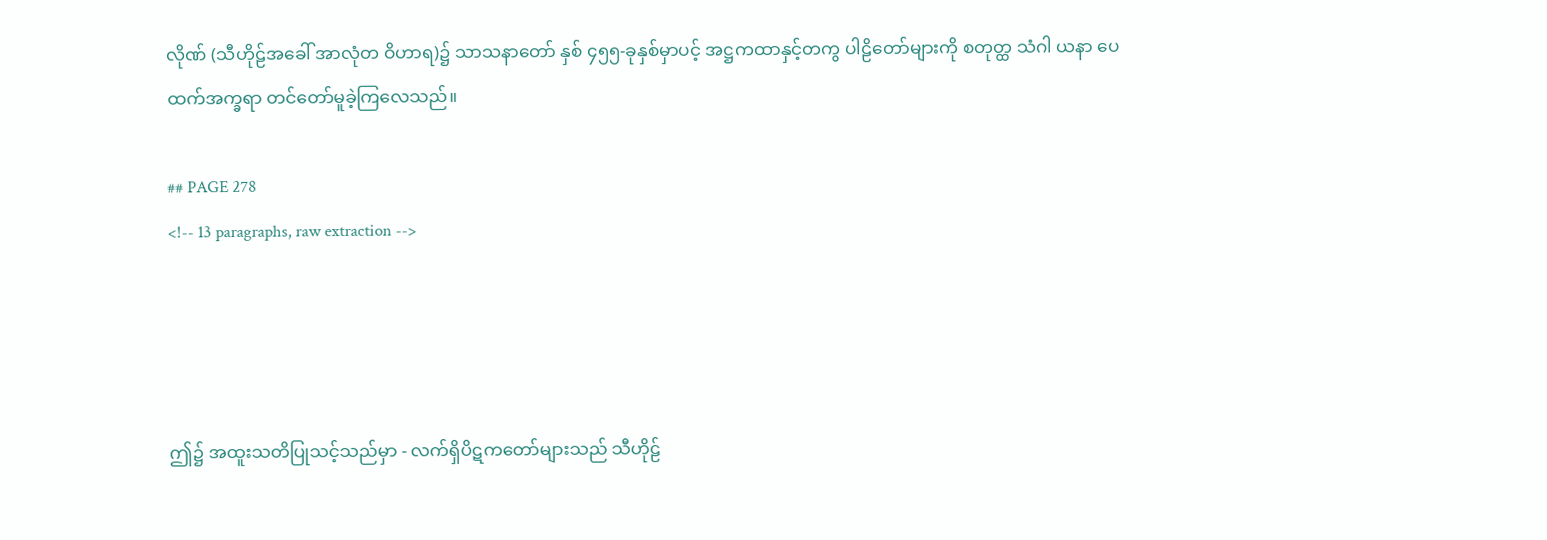လိုဏ် (သီဟိုဠ်အခေါ် အာလုံတ ဝိဟာရ)၌ သာသနာတော် နှစ် ၄၅၅-ခုနှစ်မှာပင့် အဋ္ဌကထာနှင့်တကွ ပါဠိတော်များကို စတုတ္ထ သံဂါ ယနာ ပေထက်အက္ခရာ တင်တော်မူခဲ့ကြလေသည်။

## PAGE 278
<!-- 13 paragraphs, raw extraction -->




ဤ၌ အထူးသတိပြုသင့်သည်မှာ - လက်ရှိပိဋကတော်များသည် သီဟိုဠ်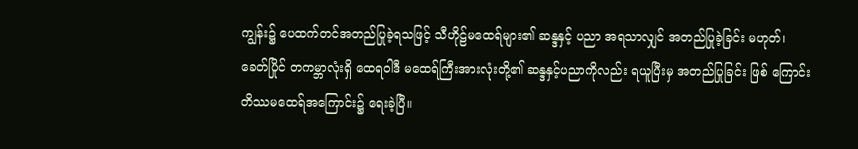ကျွန်း၌ ပေထက်တင်အတည်ပြုခဲ့ရသဖြင့် သီဟိုဠ်မထေရ်များ၏ ဆန္ဒနှင့် ပညာ အရသာလျှင် အတည်ပြုခဲ့ခြင်း မဟုတ်၊ ခေတ်ပြိုင် တကမ္ဘာလုံးရှိ ထေရဝါဒီ မထေရ်ကြီးအားလုံးတို့၏ ဆန္ဒနှင့်ပညာကိုလည်း ရယူပြီးမှ အတည်ပြုခြင်း ဖြစ် ကြောင်း တိဿမထေရ်အကြောင်း၌ ရေးခဲ့ပြီ။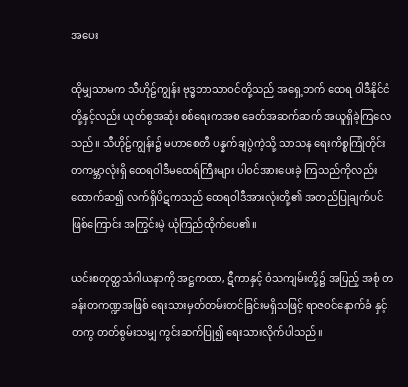အပေး

ထိုမျှသာမက သီဟိုဠ်ကျွန်း ဗုဒ္ဓဘာသာဝင်တို့သည် အရှေ့ဘက် ထေရ ဝါဒီနိုင်ငံတို့နှင့်လည်း ယုတ်စွအဆုံး စစ်ရေးကအစ ခေတ်အဆက်ဆက် အယူရှိခဲ့ကြလေသည်။ သီဟိုဠ်ကျွန်း၌ မဟာစေတီ ပန္နက်ချပွဲကဲ့သို့ သာသန ရေးကိစ္စကြုံတိုင်း တကမ္ဘာလုံးရှိ ထေရဝါဒီမထေရ်ကြီးများ ပါဝင်အားပေးခဲ့ ကြသည်ကိုလည်း ထောက်ဆ၍ လက်ရှိပိဋကသည် ထေရဝါဒီအားလုံးတို့၏ အတည်ပြုချက်ပင်ဖြစ်ကြောင်း အကြွင်းမဲ့ ယုံကြည်ထိုက်ပေ၏။

ယင်းစတုတ္ထသံဂါယနာကို အဋ္ဌကထာ, ဋီကာနှင့် ဝံသကျမ်းတို့၌ အပြည့် အစုံ တခန်းတကဏ္ဍအဖြစ် ရေးသားမှတ်တမ်းတင်ခြင်းမရှိသဖြင့် ရာဇဝင်နောက်ခံ နှင့်တကွ တတ်စွမ်းသမျှ ကွင်းဆက်ပြု၍ ရေးသားလိုက်ပါသည်။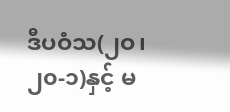ဒီပဝံသ(၂ဝ၊၂၀-၁)နှင့် မ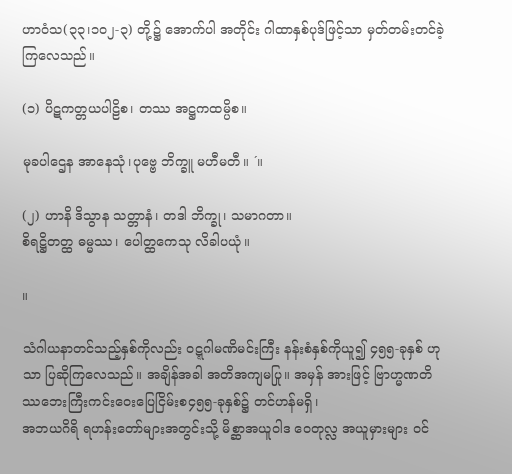ဟာဝံသ(၃၃၊၁၀၂-၃) တို့၌ အောက်ပါ အတိုင်း ဂါထာနှစ်ပုဒ်ဖြင့်သာ မှတ်တမ်းတင်ခဲ့ကြလေသည်။

(၁) ပိဋကတ္တယပါဠိစ၊ တဿ အဋ္ဌကထမ္ပိစ။

မုခပါဌေန အာနေသုံ၊ပုဗ္ဗေ ဘိက္ခူ မဟီမတီ။ ´။

(၂) ဟာနိ ဒိသွာန သတ္တာနံ၊ တဒါ ဘိက္ခု၊ သမာဂတာ။
စိရဋ္ဌိတတ္ထ ဓမ္မဿ၊ ပေါတ္ထကေသု လိခါပယုံ။

။

သံဂါယနာတင်သည့်နှစ်ကိုလည်း ဝဋ္ဋဂါမဏိမင်းကြီး နန်းစံနှစ်ကိုယူ၍ ၄၅၅-ခုနှစ် ဟုသာ ပြဆိုကြလေသည်။ အချိန်အခါ အတိအကျမပြု။ အမှန် အားဖြင့် ဗြာဟ္မဏတိဿဘေးကြီးကင်းဝေးပြေငြိမ်းစ၄၅၅-ခုနှစ်၌ တင်ဟန်မရှိ၊
အဘယဂိရိ ရဟန်းတော်များအတွင်းသို့ မိစ္ဆာအယူဝါဒ ဝေတုလ္လ အယူမှားများ ဝင်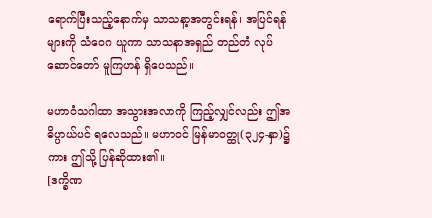ရောက်ပြီးသည့်နောက်မှ သာသနာ့အတွင်းရန်၊ အပြင်ရန်များကို သံဝေဂ ယူကာ သာသနာအရှည် တည်တံ လုပ်ဆောင်တော် မူကြဟန် ရှိပေသည်။

မဟာဝံသဂါထာ အသွားအလာကို ကြည့်လျှင်လည်း ဤအဓိပ္ပာယ်ပင် ရလေသည်။ မဟာဝင် မြန်မာဝတ္ထု(၃၂၄-နှာ)၌ကား ဤသို့ ပြန်ဆိုထား၏။
[ဒက္ခိဏ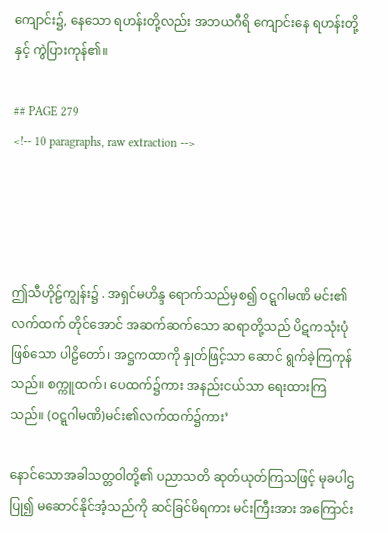ကျောင်း၌, နေသော ရဟန်းတို့လည်း အဘယဂီရိ ကျောင်းနေ ရဟန်းတို့နှင့် ကွဲပြားကုန်၏။

## PAGE 279
<!-- 10 paragraphs, raw extraction -->




ဤသီဟိုဠ်ကျွန်း၌ . အရှင်မဟိန္ဒ ရောက်သည်မှစ၍ ဝဋ္ဋဂါမဏိ မင်း၏ လက်ထက် တိုင်အောင် အဆက်ဆက်သော ဆရာတို့သည် ပိဋကသုံးပုံဖြစ်သော ပါဠိတော်၊ အဋ္ဌကထာကို နှုတ်ဖြင့်သာ ဆောင် ရွက်ခဲ့ကြကုန်သည်။ စက္ကူထက်၊ ပေထက်၌ကား အနည်းငယ်သာ ရေးထားကြသည်။ (ဝဋ္ဋဂါမဏိ)မင်း၏လက်ထက်၌ကား’

နောင်သောအခါသတ္တဝါတို့၏ ပညာသတိ ဆုတ်ယုတ်ကြသဖြင့် မုခပါဌပြု၍ မဆောင်နိုင်အံ့သည်ကို ဆင်ခြင်မိရကား မင်းကြီးအား အကြောင်း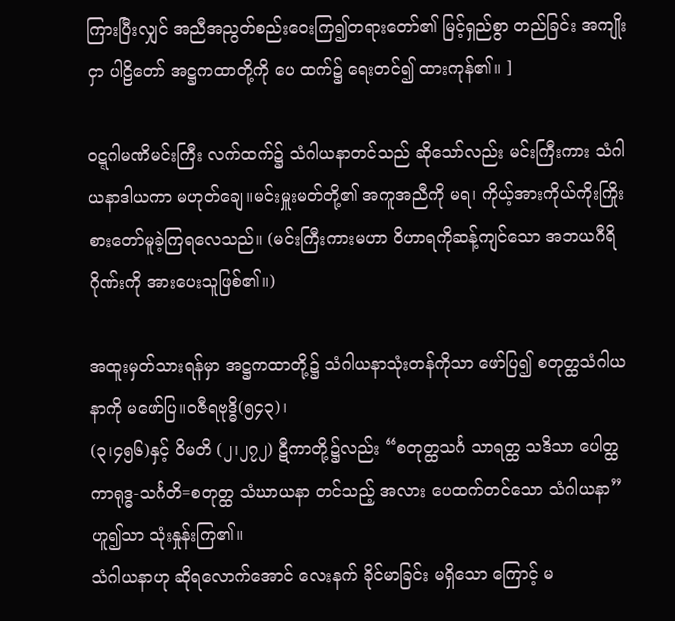ကြားပြီးလျှင် အညီအညွတ်စည်းဝေးကြ၍တရားတော်၏ မြင့်ရှည်စွာ တည်ခြင်း အကျိုးငှာ ပါဠိတော် အဋ္ဌကထာတို့ကို ပေ ထက်၌ ရေးတင်၍ ထားကုန်၏။ ]

ဝဋ္ဋဂါမဏိမင်းကြီး လက်ထက်၌ သံဂါယနာတင်သည် ဆိုသော်လည်း မင်းကြီးကား သံဂါယနာဒါယကာ မဟုတ်ချေ။မင်းမှူးမတ်တို့၏ အကူအညီကို မရ၊ ကိုယ့်အားကိုယ်ကိုးကြိုးစားတော်မူခဲ့ကြရလေသည်။ (မင်းကြီးကားမဟာ ဝိဟာရကိုဆန့်ကျင်သော အဘယဂီရိဂိုဏ်းကို အားပေးသူဖြစ်၏။)

အထူးမှတ်သားရန်မှာ အဋ္ဌကထာတို့၌ သံဂါယနာသုံးတန်ကိုသာ ဖော်ပြ၍ စတုတ္ထသံဂါယနာကို မဖော်ပြ။ဝဇီရဗုဒ္ဓိ(၅၄၃)၊
(၃၊၄၅၆)နှင့် ဝိမတိ (၂၊၂၇၂) ဋီကာတို့၌လည်း “စတုတ္ထသင်္ဂ သာရတ္ထ သဒိသာ ပေါတ္ထကာရုဒ္ဓ-သင်္ဂတိ=စတုတ္ထ သံဃာယနာ တင်သည့် အလား ပေထက်တင်သော သံဂါယနာ” ဟူ၍သာ သုံးနှုန်းကြ၏။
သံဂါယနာဟု ဆိုရလောက်အောင် လေးနက် ခိုင်မာခြင်း မရှိသော ကြောင့် မ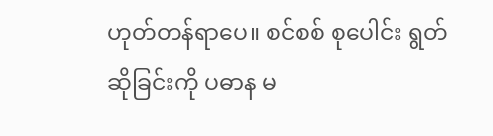ဟုတ်တန်ရာပေ။ စင်စစ် စုပေါင်း ရွတ်ဆိုခြင်းကို ပဓာန မ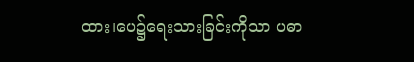ထား၊ပေ၌ရေးသားခြင်းကိုသာ ပဓာ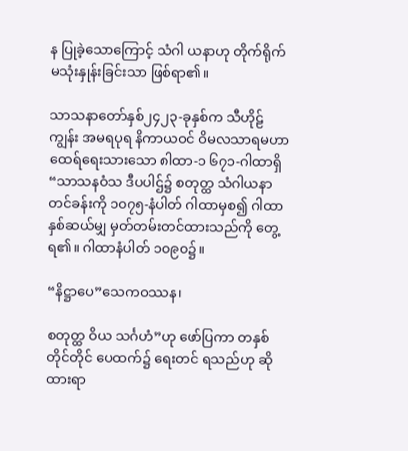န ပြုခဲ့သောကြောင့် သံဂါ ယနာဟု တိုက်ရိုက်မသုံးနှုန်းခြင်းသာ ဖြစ်ရာ၏။

သာသနာတော်နှစ်၂၄၂၃-ခုနှစ်က သီဟိုဠ်ကျွန်း အမရပုရ နိကာယဝင် ဝိမလသာရမဟာထေရ်ရေးသားသော ၈ါထာ-၁ ၆၇၁-ဂါထာရှိ “သာသနဝံသ ဒီပပါဌ်၌ စတုတ္ထ သံဂါယနာတင်ခန်းကို ၁၀၇၅-နံပါတ် ဂါထာမှစ၍ ဂါထာ နှစ်ဆယ်မျှ မှတ်တမ်းတင်ထားသည်ကို တွေ့ရ၏။ ဂါထာနံပါတ် ၁၀၉၀၌။

“နိဋ္ဌာပေ”သေကဝဿန၊

စတုတ္ထ ဝိယ သင်္ဂဟံ”ဟု ဖော်ပြကာ တနှစ်တိုင်တိုင် ပေထက်၌ ရေးတင် ရသည်ဟု ဆိုထားရာ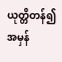ယုတ္တိတန်၍ အမှန်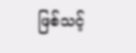ဖြစ်သင့်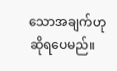သောအချက်ဟု ဆိုရပေမည်။